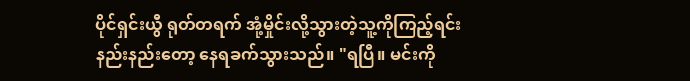ပိုင်ရှင်းယွီ ရုတ်တရက် အုံ့မှိုင်းလို့သွားတဲ့သူ့ကိုကြည့်ရင်း နည်းနည်းတော့ နေရခက်သွားသည်။ "ရပြီ။ မင်းကို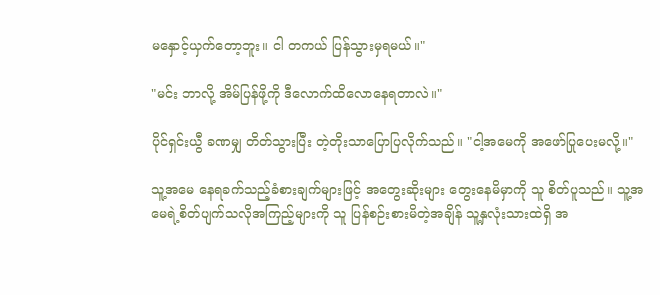မနှောင့်ယှက်တော့ဘူး။ ငါ တကယ် ပြန်သွားမှရမယ်။"

"မင်း ဘာလို့ အိမ်ပြန်ဖို့ကို ဒီလောက်ထိလောနေရတာလဲ။"

ပိုင်ရှင်းယွီ ခဏမျှ တိတ်သွားပြီး တဲ့တိုးသာပြောပြလိုက်သည်။ "ငါ့အမေကို အဖော်ပြုပေးမလို့။"

သူ့အမေ နေရခက်သည့်ခံစားချက်များဖြင့် အတွေးဆိုးများ တွေးနေမိမှာကို သူ စိတ်ပူသည်။ သူ့အမေရဲ့စိတ်ပျက်သလိုအကြည့်များကို သူ ပြန်စဉ်းစားမိတဲ့အချိန် သူ့နှလုံးသားထဲရှိ အ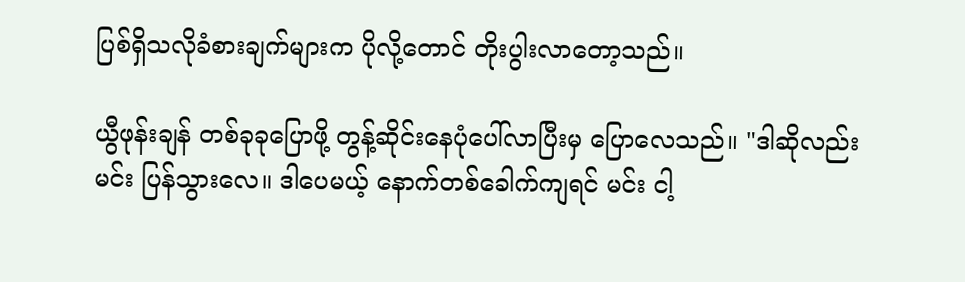ပြစ်ရှိသလိုခံစားချက်များက ပိုလို့တောင် တိုးပွါးလာတော့သည်။

ယွီဖုန်းချန် တစ်ခုခုပြောဖို့ တွန့်ဆိုင်းနေပုံပေါ်လာပြီးမှ ပြောလေသည်။ "ဒါဆိုလည်း မင်း ပြန်သွားလေ။ ဒါပေမယ့် နောက်တစ်ခေါက်ကျရင် မင်း ငါ့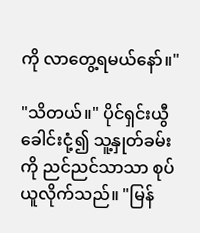ကို လာတွေ့ရမယ်နော်။"

"သိတယ်။" ပိုင်ရှင်းယွီ ခေါင်းငုံ့၍ သူ့နှုတ်ခမ်းကို ညင်ညင်သာသာ စုပ်ယူလိုက်သည်။ "မြန်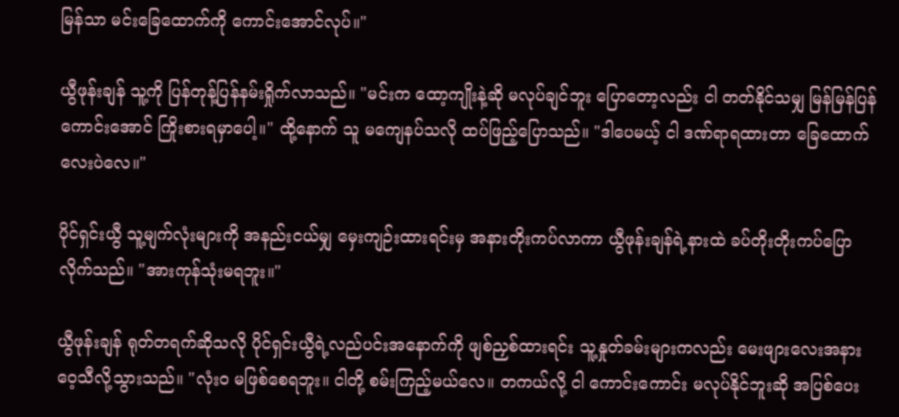မြန်သာ မင်းခြေထောက်ကို ကောင်းအောင်လုပ်။"

ယွီဖုန်းချန် သူ့ကို ပြန်တုန့်ပြန်နမ်းရှိုက်လာသည်။ "မင်းက ထော့ကျိုးနဲ့ဆို မလုပ်ချင်ဘူး ပြောတော့လည်း ငါ တတ်နိုင်သမျှ မြန်မြန်ပြန်ကောင်းအောင် ကြိုးစားရမှာပေါ့။" ထို့နောက် သူ မကျေနပ်သလို ထပ်ဖြည့်ပြောသည်။ "ဒါပေမယ့် ငါ ဒဏ်ရာရထားတာ ခြေထောက်လေးပဲလေ။"

ပိုင်ရှင်းယွီ သူ့မျက်လုံးများကို အနည်းငယ်မျှ မှေးကျဉ်းထားရင်းမှ အနားတိုးကပ်လာကာ ယွီဖုန်းချန်ရဲ့နားထဲ ခပ်တိုးတိုးကပ်ပြောလိုက်သည်။ "အားကုန်သုံးမရဘူး။"

ယွီဖုန်းချန် ရုတ်တရက်ဆိုသလို ပိုင်ရှင်းယွီရဲ့လည်ပင်းအနောက်ကို ဖျစ်ညှစ်ထားရင်း သူ့နှုတ်ခမ်းများကလည်း မေးဖျားလေးအနား ဝေ့သီလို့သွားသည်။ "လုံးဝ မဖြစ်စေရဘူး။ ငါတို့ စမ်းကြည့်မယ်လေ။ တကယ်လို့ ငါ ကောင်းကောင်း မလုပ်နိုင်ဘူးဆို အပြစ်ပေး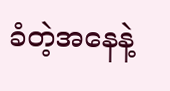ခံတဲ့အနေနဲ့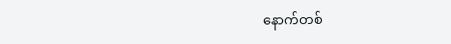နောက်တစ်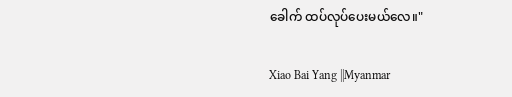ခေါက် ထပ်လုပ်ပေးမယ်လေ။"

Xiao Bai Yang ||Myanmar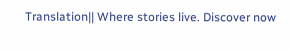Translation|| Where stories live. Discover now